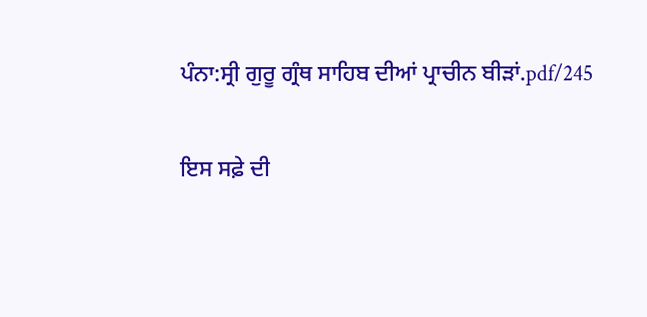ਪੰਨਾ:ਸ੍ਰੀ ਗੁਰੂ ਗ੍ਰੰਥ ਸਾਹਿਬ ਦੀਆਂ ਪ੍ਰਾਚੀਨ ਬੀੜਾਂ.pdf/245

ਇਸ ਸਫ਼ੇ ਦੀ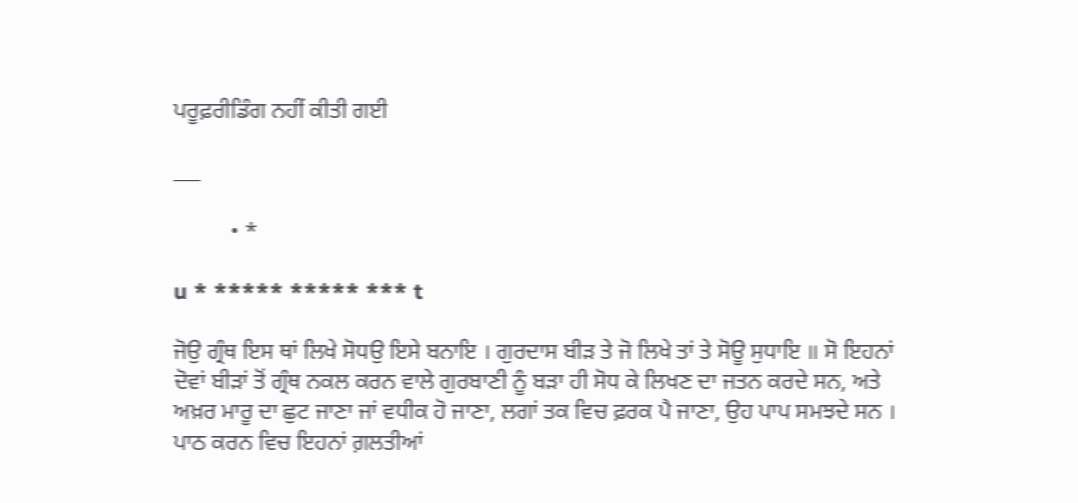ਪਰੂਫ਼ਰੀਡਿੰਗ ਨਹੀਂ ਕੀਤੀ ਗਈ

___

          • *

u * ***** ***** *** t

ਜੋਉ ਗ੍ਰੰਥ ਇਸ ਥਾਂ ਲਿਖੇ ਸੋਧਉ ਇਸੇ ਬਨਾਇ । ਗੁਰਦਾਸ ਬੀੜ ਤੇ ਜੋ ਲਿਖੇ ਤਾਂ ਤੇ ਸੋਊ ਸੁਧਾਇ ॥ ਸੋ ਇਹਨਾਂ ਦੋਵਾਂ ਬੀੜਾਂ ਤੋਂ ਗ੍ਰੰਥ ਨਕਲ ਕਰਨ ਵਾਲੇ ਗੁਰਬਾਣੀ ਨੂੰ ਬੜਾ ਹੀ ਸੋਧ ਕੇ ਲਿਖਣ ਦਾ ਜਤਨ ਕਰਦੇ ਸਨ, ਅਤੇ ਅਖ਼ਰ ਮਾਰੂ ਦਾ ਛੁਟ ਜਾਣਾ ਜਾਂ ਵਧੀਕ ਹੋ ਜਾਣਾ, ਲਗਾਂ ਤਕ ਵਿਚ ਫ਼ਰਕ ਪੈ ਜਾਣਾ, ਉਹ ਪਾਪ ਸਮਝਦੇ ਸਨ । ਪਾਠ ਕਰਨ ਵਿਚ ਇਹਨਾਂ ਗ਼ਲਤੀਆਂ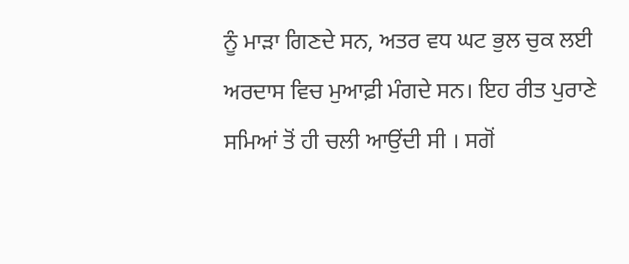ਨੂੰ ਮਾੜਾ ਗਿਣਦੇ ਸਨ, ਅਤਰ ਵਧ ਘਟ ਭੁਲ ਚੁਕ ਲਈ ਅਰਦਾਸ ਵਿਚ ਮੁਆਫ਼ੀ ਮੰਗਦੇ ਸਨ। ਇਹ ਰੀਤ ਪੁਰਾਣੇ ਸਮਿਆਂ ਤੋਂ ਹੀ ਚਲੀ ਆਉਂਦੀ ਸੀ । ਸਗੋਂ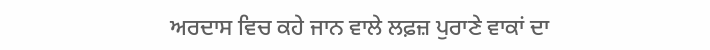ਅਰਦਾਸ ਵਿਚ ਕਹੇ ਜਾਨ ਵਾਲੇ ਲਫ਼ਜ਼ ਪੁਰਾਣੇ ਵਾਕਾਂ ਦਾ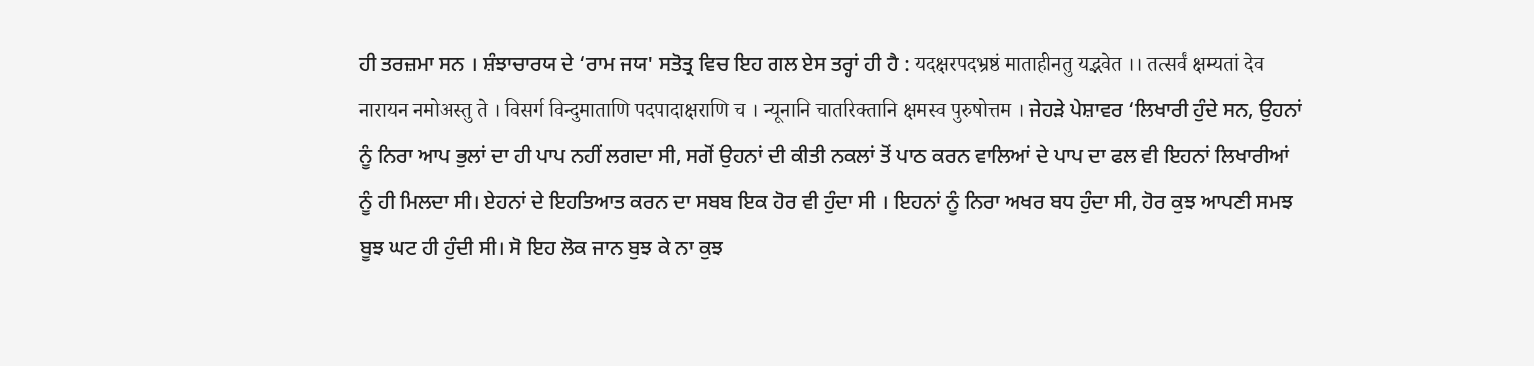ਹੀ ਤਰਜ਼ਮਾ ਸਨ । ਸ਼ੰਝਾਚਾਰਯ ਦੇ ‘ਰਾਮ ਜਯ' ਸਤੋਤ੍ਰ ਵਿਚ ਇਹ ਗਲ ਏਸ ਤਰ੍ਹਾਂ ਹੀ ਹੈ : यदक्षरपदभ्रष्ठं माताहीनतु यद्भवेत ।। तत्सर्वं क्षम्यतां देव नारायन नमोअस्तु ते । विसर्ग विन्दुमाताणि पदपादाक्षराणि च । न्यूनानि चातरिक्तानि क्षमस्व पुरुषोत्तम । ਜੇਹੜੇ ਪੇਸ਼ਾਵਰ ‘ਲਿਖਾਰੀ ਹੁੰਦੇ ਸਨ, ਉਹਨਾਂ ਨੂੰ ਨਿਰਾ ਆਪ ਭੁਲਾਂ ਦਾ ਹੀ ਪਾਪ ਨਹੀਂ ਲਗਦਾ ਸੀ, ਸਗੋਂ ਉਹਨਾਂ ਦੀ ਕੀਤੀ ਨਕਲਾਂ ਤੋਂ ਪਾਠ ਕਰਨ ਵਾਲਿਆਂ ਦੇ ਪਾਪ ਦਾ ਫਲ ਵੀ ਇਹਨਾਂ ਲਿਖਾਰੀਆਂ ਨੂੰ ਹੀ ਮਿਲਦਾ ਸੀ। ਏਹਨਾਂ ਦੇ ਇਹਤਿਆਤ ਕਰਨ ਦਾ ਸਬਬ ਇਕ ਹੋਰ ਵੀ ਹੁੰਦਾ ਸੀ । ਇਹਨਾਂ ਨੂੰ ਨਿਰਾ ਅਖਰ ਬਧ ਹੁੰਦਾ ਸੀ, ਹੋਰ ਕੁਝ ਆਪਣੀ ਸਮਝ ਬੂਝ ਘਟ ਹੀ ਹੁੰਦੀ ਸੀ। ਸੋ ਇਹ ਲੋਕ ਜਾਨ ਬੁਝ ਕੇ ਨਾ ਕੁਝ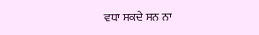ਵਧਾ ਸਕਦੇ ਸਨ ਨਾ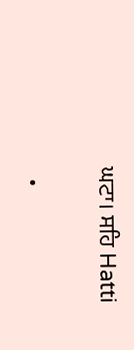ਘਟਾ। ਸਹਿ Hatti

  •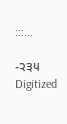:::...

-੨੩੫ Digitized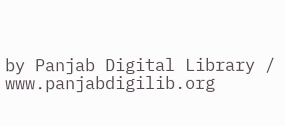by Panjab Digital Library / www.panjabdigilib.org